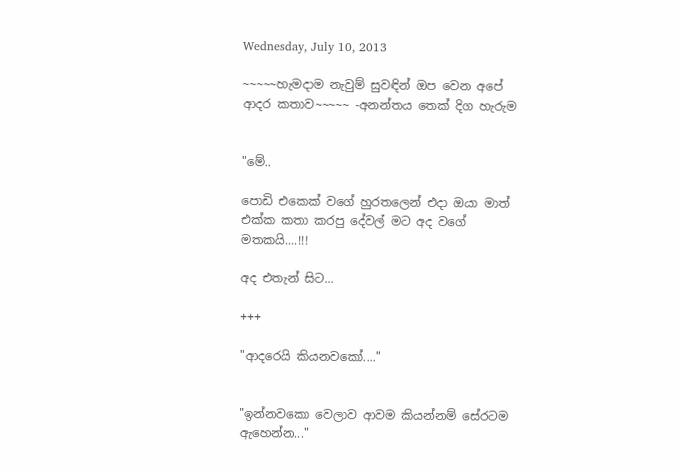Wednesday, July 10, 2013

~~~~~හැමදාම නැවුම් සුවඳින් ඔප වෙන අපේ ආදර කතාව~~~~~ -අනන්තය තෙක් දිග හැරුම


"මේ..

පොඩි එකෙක් වගේ හුරතලෙන් එදා ඔයා මාත් එක්ක කතා කරපු දේවල් මට අද වගේ මතකයි....!!!

අද එතැන් සිට...

+++

"ආදරෙයි කියනවකෝ...."


"ඉන්නවකො වෙලාව ආවම කියන්නම් සේරටම ඇහෙන්න..."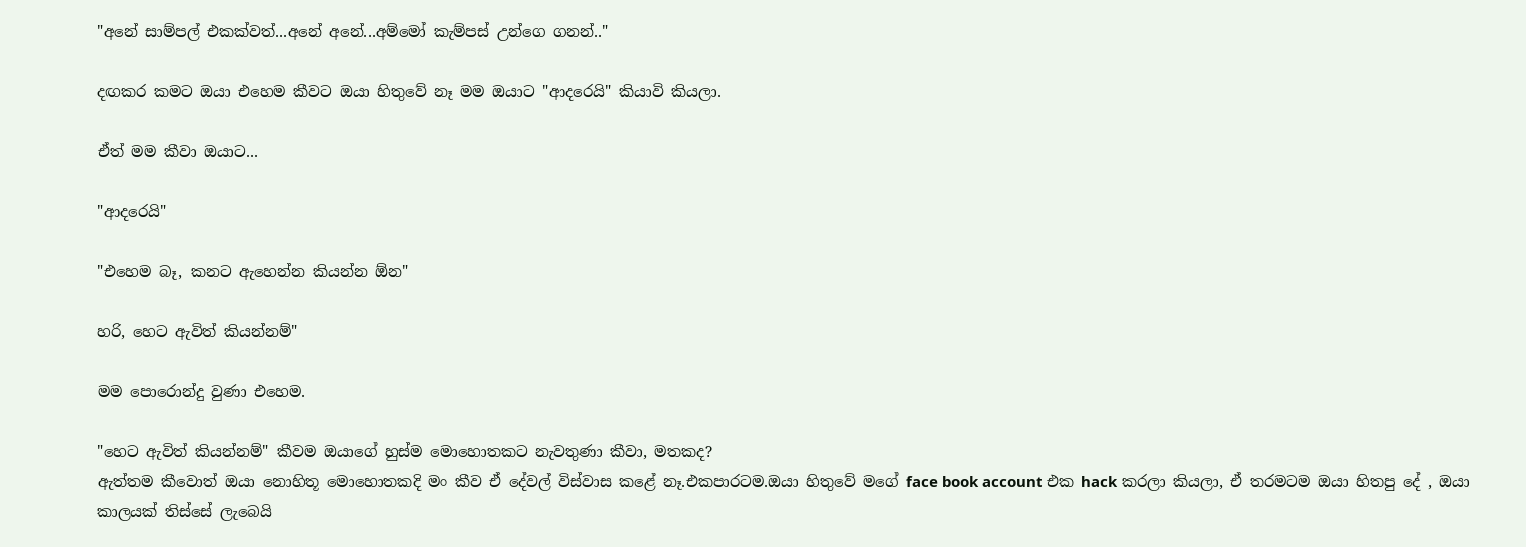"අනේ සාම්පල් එකක්වත්...අනේ අනේ...අම්මෝ කැම්පස් උන්ගෙ ගනන්.."

දඟකර කමට ඔයා එහෙම කීවට ඔයා හිතුවේ නෑ මම ඔයාට "ආදරෙයි" කියාවි කියලා.

ඒත් මම කීවා ඔයාට...

"ආදරෙයි"

"එහෙම බෑ, කනට ඇහෙන්න කියන්න ඕන"

හරි, හෙට ඇවිත් කියන්නම්"

මම පොරොන්දු වුණා එහෙම.

"හෙට ඇවිත් කියන්නම්" කීවම ඔයාගේ හුස්ම මොහොතකට නැවතුණා කීවා, මතකද?
ඇත්තම කීවොත් ඔයා නොහිතූ මොහොතකදි මං කීව ඒ දේවල් විස්වාස කළේ නෑ.එකපාරටම.ඔයා හිතුවේ මගේ face book account එක hack කරලා කියලා, ඒ තරමටම ඔයා හිතපු දේ , ඔයා කාලයක් තිස්සේ ලැබෙයි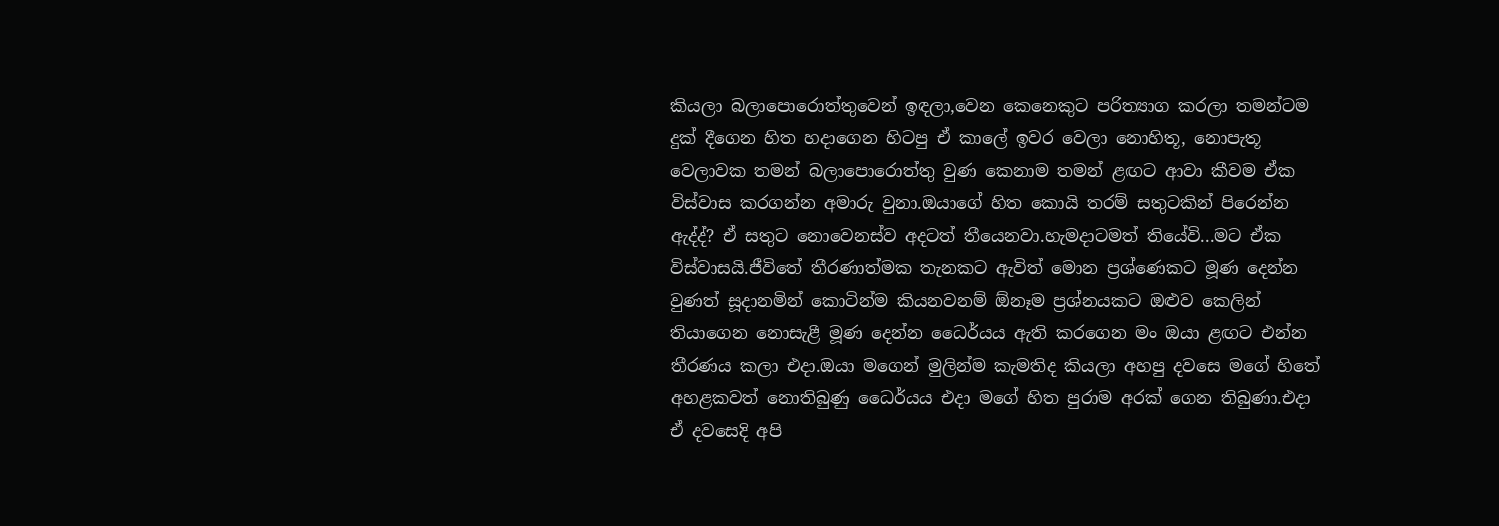කියලා බලාපොරොත්තුවෙන් ඉඳලා,වෙන කෙනෙකුට පරිත්‍යාග කරලා තමන්ටම දුක් දීගෙන හිත හදාගෙන හිටපු ඒ කාලේ ඉවර වෙලා නොහිතූ, නොපැතූ වෙලාවක තමන් බලාපොරොත්තු වුණ කෙනාම තමන් ළඟට ආවා කීවම ඒක විස්වාස කරගන්න අමාරු වුනා.ඔයාගේ හිත කොයි තරම් සතුටකින් පිරෙන්න ඇද්ද්? ඒ සතුට නොවෙනස්ව අදටත් තීයෙනවා.හැමදාටමත් තියේවි...මට ඒක විස්වාසයි.ජීවිතේ තීරණාත්මක තැනකට ඇවිත් මොන ප්‍රශ්ණෙකට මූණ දෙන්න වුණත් සූදානමින් කොටින්ම කියනවනම් ඕනෑම ප්‍රශ්නයකට ඔළුව කෙලින් තියාගෙන නොසැළී මූණ දෙන්න ධෛර්යය ඇති කරගෙන මං ඔයා ළඟට එන්න තීරණය කලා එදා.ඔයා මගෙන් මුලින්ම කැමතිද කියලා අහපු දවසෙ මගේ හිතේ අහළකවත් නොතිබුණු ධෛර්යය එදා මගේ හිත පුරාම අරක් ගෙන තිබුණා.එදා ඒ දවසෙදි අපි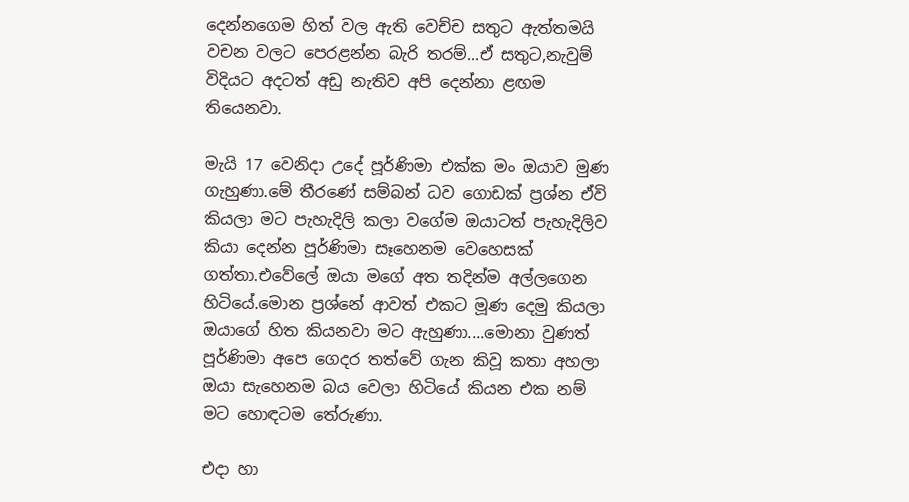දෙන්නගෙම හිත් වල ඇති වෙච්ච සතුට ඇත්තමයි වචන වලට පෙරළන්න බැරි තරම්...ඒ සතුට,නැවුම් විදියට අදටත් අඩු නැතිව අපි දෙන්නා ළඟම තියෙනවා.

මැයි 17 වෙනිදා උදේ පූර්ණිමා එක්ක මං ඔයාව මුණ ගැහුණා.මේ තීරණේ සම්බන් ධව ගොඩක් ප්‍රශ්න ඒවි කියලා මට පැහැදිලි කලා වගේම ඔයාටත් පැහැදිලිව කියා දෙන්න පූර්ණිමා සෑහෙනම වෙහෙසක් ගත්තා.එවේලේ ඔයා මගේ අත තදින්ම අල්ලගෙන හිටියේ.මොන ප්‍රශ්නේ ආවත් එකට මූණ දෙමු කියලා ඔයාගේ හිත කියනවා මට ඇහුණා....මොනා වුණත් පූර්ණිමා අපෙ ගෙදර තත්වේ ගැන කිවූ කතා අහලා ඔයා සැහෙනම බය වෙලා හිටියේ කියන එක නම් මට හොඳටම තේරුණා.

එදා හා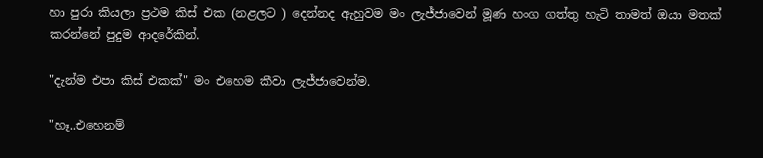හා පුරා කියලා ප්‍රථම කිස් එක (නළලට ) දෙන්නද ඇහුවම මං ලැජ්ජාවෙන් මූණ හංග ගත්තු හැටි තාමත් ඔයා මතක් කරන්නේ පුදුම ආදරේකින්.

"දැන්ම එපා කිස් එකක්" මං එහෙම කීවා ලැජ්ජාවෙන්ම.

"හෑ..එහෙනම්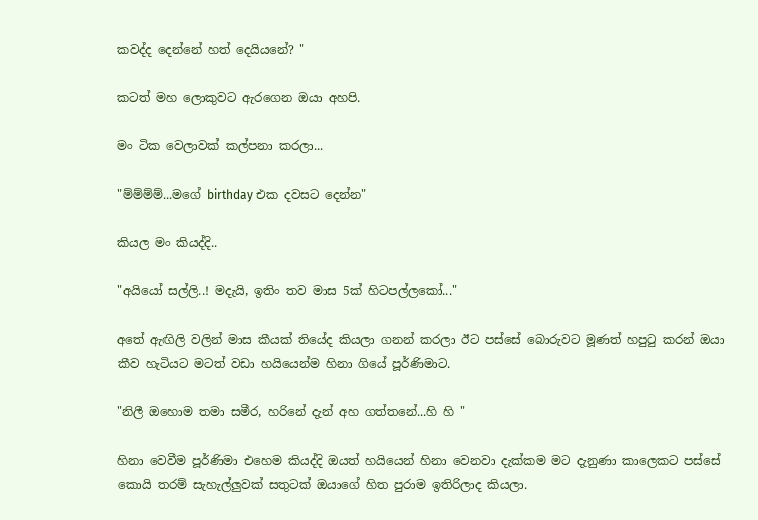කවද්ද දෙන්නේ හත් දෙයියනේ? "

කටත් මහ ලොකුවට ඇරගෙන ඔයා අහපි.

මං ටික වෙලාවක් කල්පනා කරලා...

"ම්ම්ම්ම්...මගේ birthday එක දවසට දෙන්න"

කියල මං කියද්දි..

"අයියෝ සල්ලි..! මදැ‍යි, ඉතිං තව මාස 5ක් හිටපල්ලකෝ..."

අතේ ඇඟිලි වලින් මාස කීයක් තියේද කියලා ගනන් කරලා ඊට පස්සේ බොරුවට මූණත් හපුටු කරන් ඔයා කීව හැටියට මටත් වඩා හයියෙන්ම හිනා ගියේ පූර්ණිමාට.

"නිලී ඔහොම තමා සමීර, හරිනේ දැන් අහ ගත්තනේ...හි හි "

හිනා වෙවීම පූර්ණිමා එහෙම කියද්දි ඔයත් හයියෙන් හිනා වෙනවා දැක්කම මට දැනුණා කාලෙකට පස්සේ කොයි තරම් සැහැල්ලුවක් සතුටක් ඔයාගේ හිත පුරාම ඉතිරිලාද කියලා.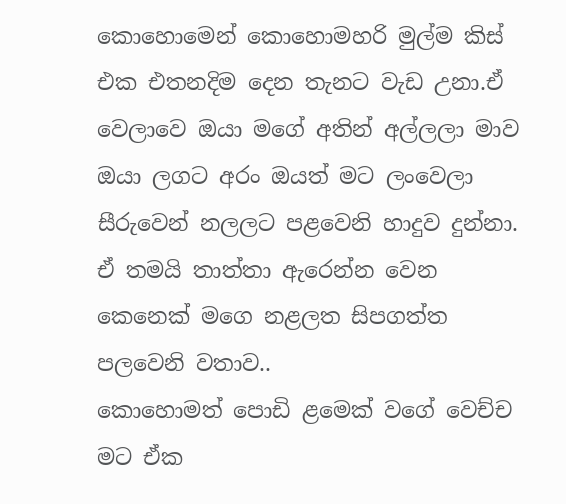කොහොමෙන් කොහොමහරි මුල්ම කිස් එක එතනදිම දෙන තැනට වැඩ උනා.ඒ වෙලාවෙ ඔයා මගේ අතින් අල්ලලා මාව ඔයා ලගට අරං ඔයත් මට ලංවෙලා සීරුවෙන් නලලට පළවෙනි හාදුව දුන්නා.
ඒ තමයි තාත්තා ඇරෙන්න වෙන කෙනෙක් මගෙ නළලත සිපගත්ත පලවෙනි වතාව..
කොහොමත් පොඩි ළමෙක් වගේ වෙච්ච මට ඒක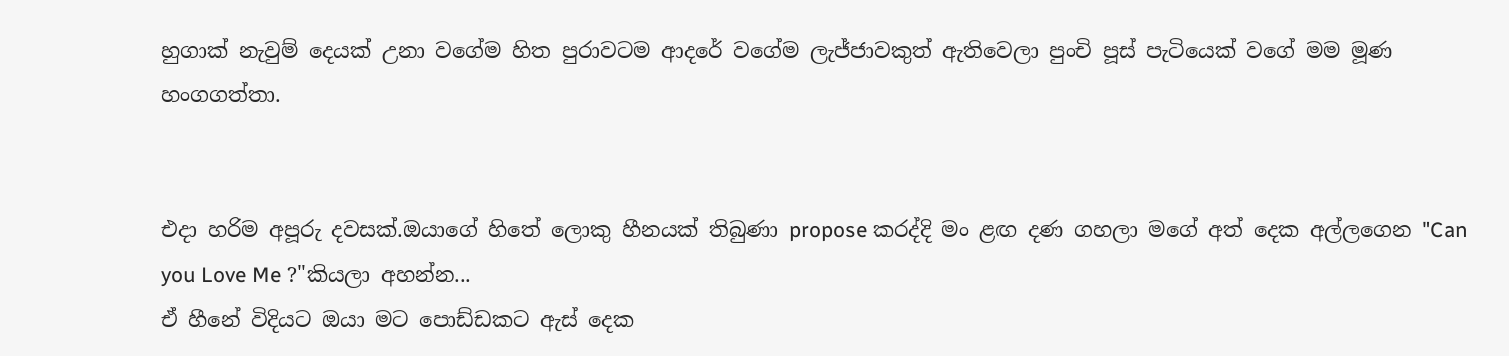හුගාක් නැවුම් දෙයක් උනා වගේම හිත පුරාවටම ආදරේ වගේම ලැජ්ජාවකුත් ඇතිවෙලා පුංචි පූස් පැටියෙක් වගේ මම මූණ හංගගත්තා.


එදා හරිම අපූරු දවසක්.ඔයාගේ හිතේ ලොකු හීනයක් තිබුණා propose කරද්දි මං ළඟ දණ ගහලා මගේ අත් දෙක අල්ලගෙන "Can you Love Me ?"කියලා අහන්න...
ඒ හීනේ විදියට ඔයා මට පොඩ්ඩකට ඇස් දෙක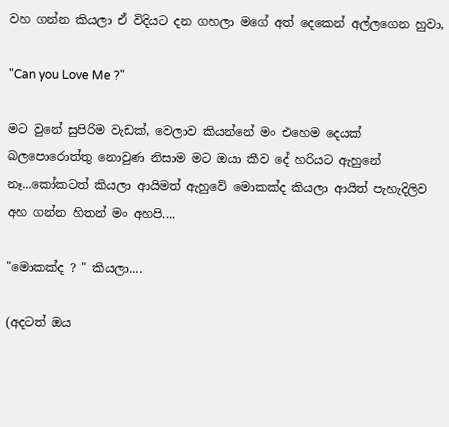වහ ගන්න කියලා ඒ විදියට දන ගහලා මගේ අත් දෙකෙන් අල්ලගෙන හුවා,

"Can you Love Me ?"

මට වුනේ සුපිරිම වැඩක්, වෙලාව කියන්නේ මං එහෙම දෙයක් බලපොරොත්තු නොවුණ නිසාම මට ඔයා කීව දේ හරියට ඇහුනේ නෑ...කෝකටත් කියලා ආයිමත් ඇහුවේ මොකක්ද කියලා ආයිත් පැහැදිලිව අහ ගන්න හිතන් මං අහපි....

"මොකක්ද ? " කියලා....

(අදටත් ඔය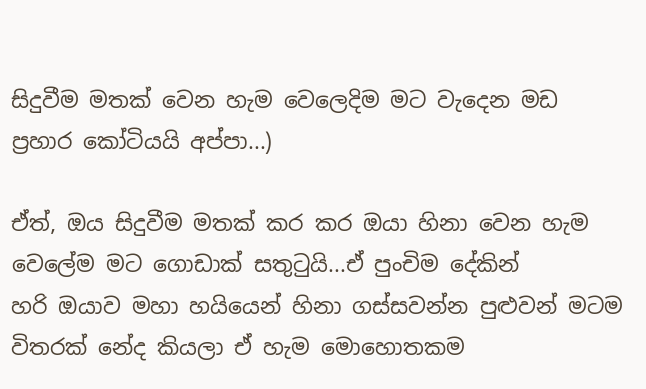සිදුවීම මතක් වෙන හැම වෙලෙදිම මට වැදෙන මඩ ප්‍රහාර කෝටියයි අප්පා...)

ඒත්, ඔය සිදුවීම මතක් කර කර ඔයා හිනා වෙන හැම වෙලේම මට ගොඩාක් සතුටුයි...ඒ පුංචිම දේකින්
හරි ඔයාව මහා හයියෙන් හිනා ගස්සවන්න පුළුවන් මටම විතරක් නේද කියලා ඒ හැම මොහොතකම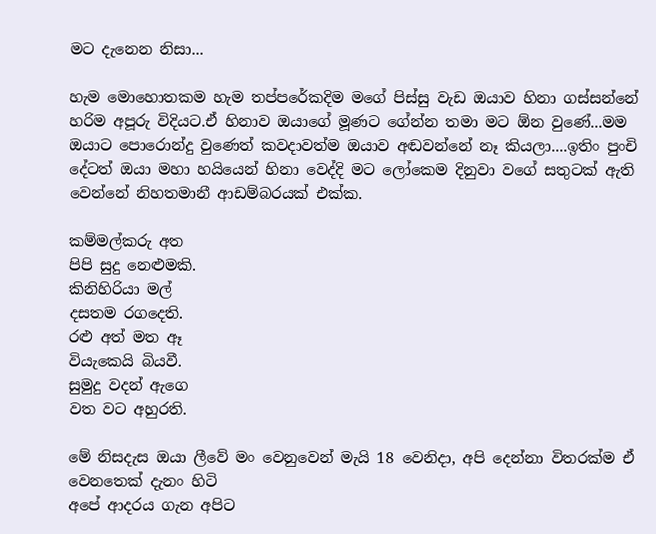මට දැනෙන නිසා...

හැම මොහොතකම හැම තප්පරේකදිම මගේ පිස්සු වැඩ ඔයාව හිනා ගස්සන්නේ හරිම අපූරු විදියට.ඒ හිනාව ඔයාගේ මූණට ගේන්න තමා මට ඕන වුණේ...මම ඔයාට පොරොන්දු වුණෙත් කවදාවත්ම ඔයාව අඬවන්නේ නෑ කියලා....ඉතිං පුංචි දේටත් ඔයා මහා හයියෙන් හිනා වෙද්දි මට ලෝකෙම දිනුවා වගේ සතුටක් ඇති වෙන්නේ නිහතමානී ආඩම්බරයක් එක්ක.

කම්මල්කරු අත
පිපි සුදු නෙළුමකි.
කිනිහිරියා මල්
දසතම රගදෙති.
රළු අත් මත ඈ
වියැකෙයි බියවී.
සුමුදු වදන් ඇගෙ
වත වට අහුරති.

මේ නිසදැස ඔයා ලීවේ මං වෙනුවෙන් මැයි 18 වෙනිදා, අපි දෙන්නා විතරක්ම ඒ වෙනතෙක් දැනං හිටි
අපේ ආදරය ගැන අපිට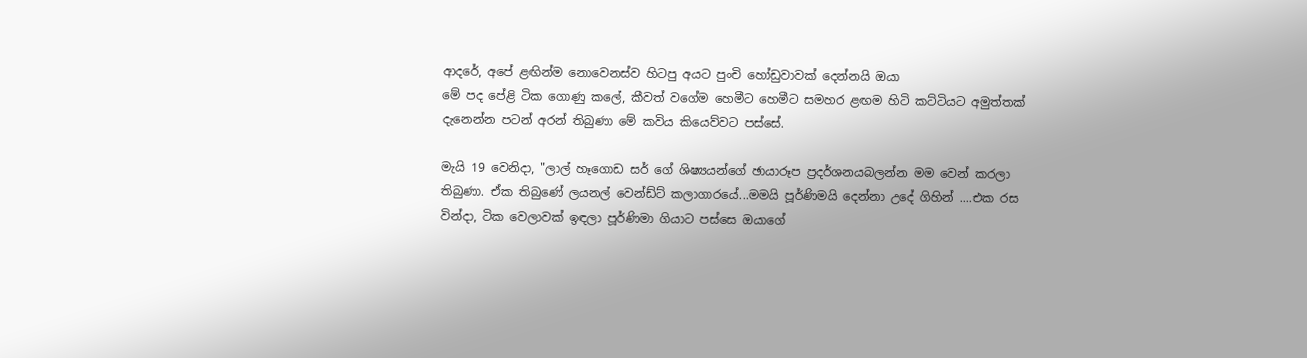ආදරේ, අපේ ළඟින්ම නොවෙනස්ව හිටපු අයට පුංචි හෝඩුවාවක් දෙන්නයි ඔයා
මේ පද පේළි ටික ගොණු කලේ, කීවත් වගේම හෙමීට හෙමීට සමහර ළඟම හිටි කට්ටියට අමුත්තක්
දැනෙන්න පටන් අරන් තිබුණා මේ කවිය කියෙව්වට පස්සේ.

මැයි 19 වෙනිදා, "ලාල් හෑගොඩ සර් ගේ ශිෂ්‍යයන්ගේ ඡායාරූප ප්‍රදර්ශනයබලන්න මම වෙන් කරලා
තිබුණා. ඒක තිබුණේ ලයනල් වෙන්ඩ්ට් කලාගාරයේ...මමයි පූර්ණිමයි දෙන්නා උදේ ගිහින් ....එක රස
වින්දා, ටික වෙලාවක් ඉඳලා පූර්ණිමා ගියාට පස්සෙ ඔයාගේ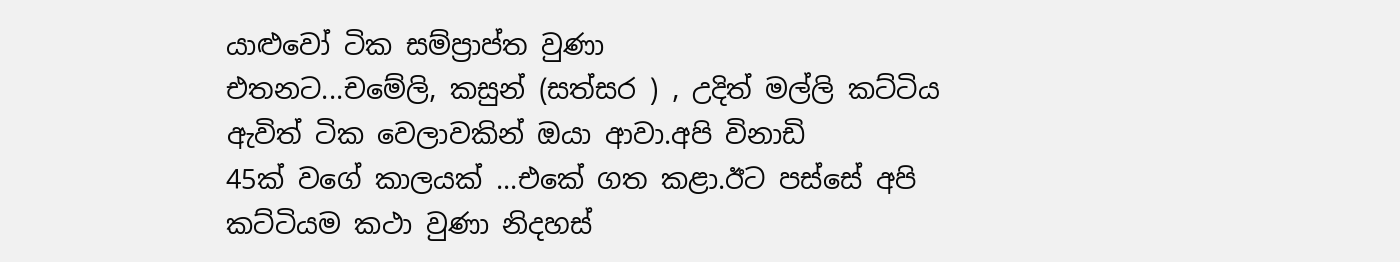යාළුවෝ ටික සම්ප්‍රාප්ත වුණා
එතනට...චමේලි, කසුන් (සත්සර ) , උදිත් මල්ලි කට්ටිය ඇවිත් ටික වෙලාවකින් ඔයා ආවා.අපි විනාඩි
45ක් වගේ කාලයක් ...එකේ ගත කළා.ඊට පස්සේ අපි කට්ටියම කථා වුණා නිදහස්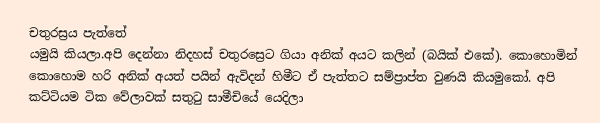චතුරස්‍රය පැත්තේ
යමුයි කියලා.අපි දෙන්නා නිදහස් චතුරස්‍රෙට ගියා අනික් අයට කලින් (බයික් එකේ). කොහොමින්
කොහොම හරි අනික් අයත් පයින් ඇවිදන් හිමීට ඒ පැත්තට සම්ප්‍රාප්ත වුණයි කියමුකෝ. අපි කට්ටියම ටික වේලාවක් සතුටු සාමීචියේ යෙදිලා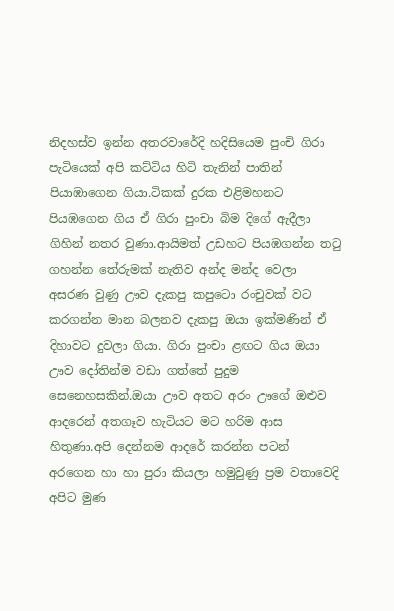නිදහස්ව ඉන්න අතරවාරේදි හදිසියෙම පුංචි ගිරා පැටියෙක් අපි කට්ටිය හිටි තැනින් පාතින් පියාඹාගෙන ගියා.ටිකක් දුරක එළිමහනට පියඹගෙන ගිය ඒ ගිරා පුංචා බිම දිගේ ඇදීලා ගිහින් නතර වුණා.ආයිමත් උඩහට පියඹගන්න තටු ගහන්න තේරුමක් නැතිව අන්ද මන්ද වෙලා අසරණ වුණු ඌව දැකපු කපුටො රංචුවක් වට කරගන්න මාන බලනව දැකපු ඔයා ඉක්මණින් ඒ දිහාවට දුවලා ගියා. ගිරා පුංචා ළඟට ගිය ඔයා ඌව දෝතින්ම වඩා ගත්තේ පුදුම සෙනෙහසකින්.ඔයා ඌව අතට අරං ඌගේ ඔළුව ආදරෙන් අතගෑව හැටියට මට හරිම ආස හිතුණා.අපි දෙන්නම ආදරේ කරන්න පටන් අරගෙන හා හා පුරා කියලා හමුවුණු ප්‍රම වතාවෙදි අපිට මුණ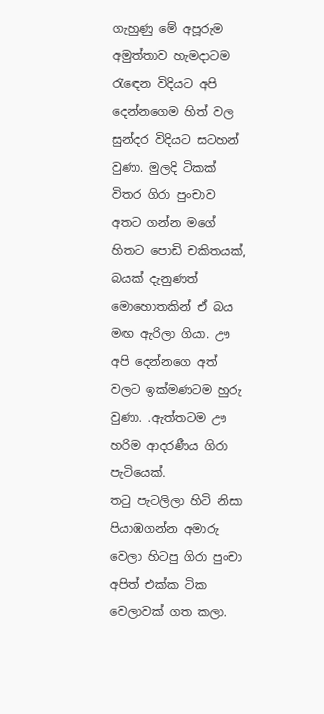ගැහුණු මේ අපූරුම අමුත්තාව හැමදාටම රැඳෙන විදියට අපි දෙන්නගෙම හිත් වල සුන්දර විදියට සටහන් වුණා. මුලදි ටිකක් විතර ගිරා පුංචාව අතට ගන්න මගේ හිතට පොඩි චකිතයක්, බයක් දැනුණත් මොහොතකින් ඒ බය මඟ ඇරිලා ගියා. ඌ අපි දෙන්නගෙ අත් වලට ඉක්මණටම හුරු වුණා. .ඇත්තටම ඌ හරිම ආදරණීය ගිරා පැටියෙක්.
තටු පැටලිලා හිටි නිසා පියාඹගන්න අමාරු වෙලා හිටපු ගිරා පුංචා අපිත් එක්ක ටික වෙලාවක් ගත කලා.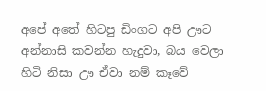අපේ අතේ හිටපු ඩිංගට අපි ඌට අන්නාසි කවන්න හැදුවා, බය වෙලා හිටි නිසා ඌ ඒවා නම් කෑවේ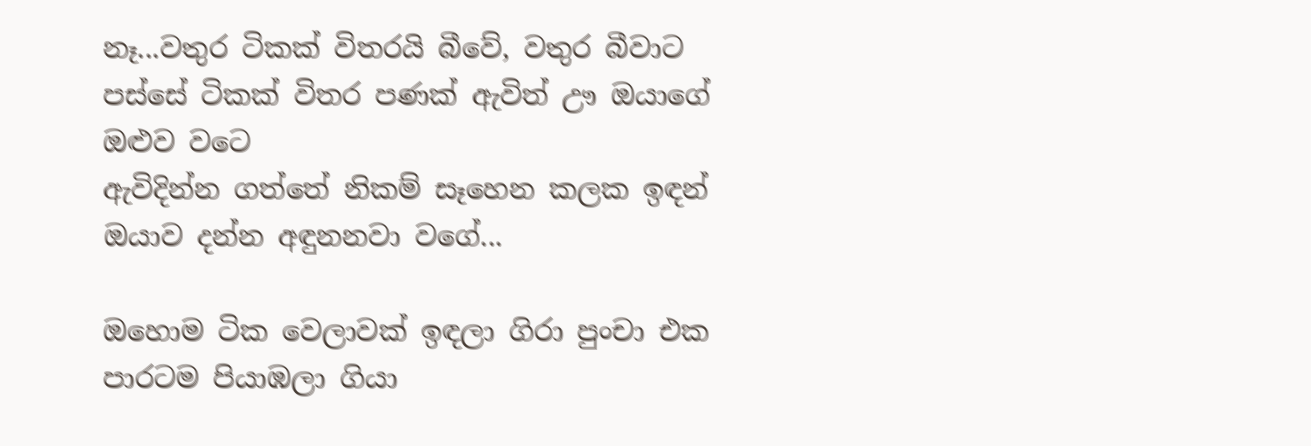නෑ...වතුර ටිකක් විතරයි බීවේ, වතුර බීවාට පස්සේ ටිකක් විතර පණක් ඇවිත් ඌ ඔයාගේ ඔළුව වටෙ
ඇවිදින්න ගත්තේ නිකම් සෑහෙන කලක ඉඳන් ඔයාව දන්න අඳුනනවා වගේ...

ඔහොම ටික වෙලාවක් ඉඳලා ගිරා පුංචා එක පාරටම පියාඹලා ගියා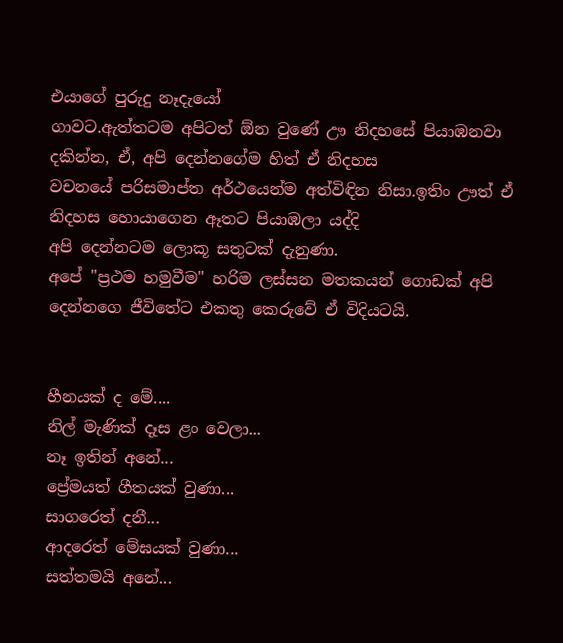එයාගේ පුරුදු නෑදැයෝ
ගාවට.ඇත්තටම අපිටත් ඕන වුණේ ඌ නිදහසේ පියාඹනවා දකින්න, ඒ, අපි දෙන්නගේම හිත් ඒ නිදහස
වචනයේ පරිසමාප්ත අර්ථයෙන්ම අත්විඳින නිසා.ඉතිං ඌත් ඒ නිදහස හොයාගෙන ඈතට පියාඹලා යද්දි
අපි දෙන්නටම ලොකූ සතුටක් දැනුණා.
අපේ "ප්‍රථම හමුවීම" හරිම ලස්සන මතකයන් ගොඩක් අපි දෙන්නගෙ ජීවිතේට එකතු කෙරුවේ ඒ විදියටයි.


හීනයක් ද මේ....
නිල් මැණික් දෑස ළං වෙලා...
නෑ ඉතින් අනේ...
ප්‍රේමයත් ගීතයක් වුණා...
සාගරෙත් දනී...
ආදරෙත් මේඝයක් වුණා...
සත්තමයි අනේ...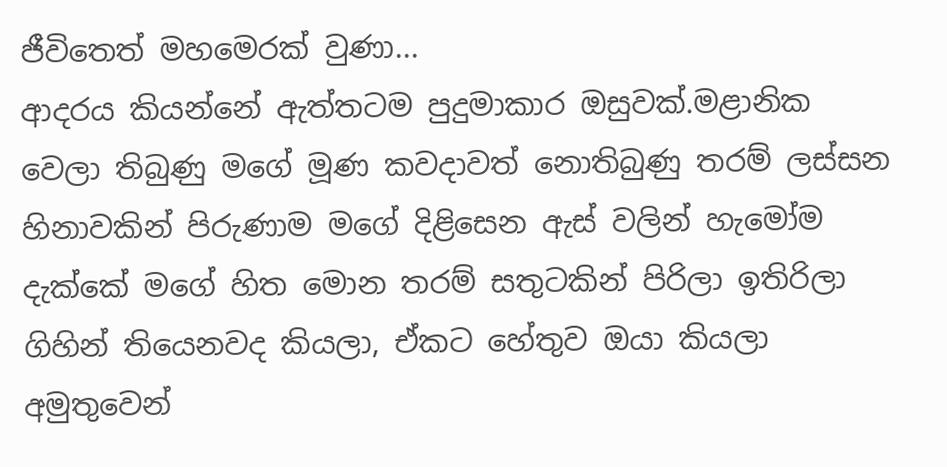ජීවිතෙත් මහමෙරක් වුණා...
ආදරය කියන්නේ ඇත්තටම පුදුමාකාර ඔසුවක්.මළානික වෙලා තිබුණු මගේ මූණ කවදාවත් නොතිබුණු තරම් ලස්සන හිනාවකින් පිරුණාම මගේ දිළිසෙන ඇස් වලින් හැමෝම දැක්කේ මගේ හිත මොන තරම් සතුටකින් පිරිලා ඉතිරිලා ගිහින් තියෙනවද කියලා, ඒකට හේතුව ඔයා කියලා අමුතුවෙන්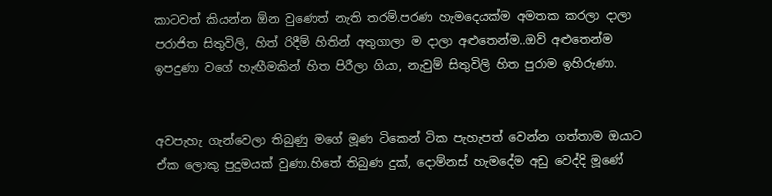කාටවත් කියන්න ඕන වුණෙත් නැති තරම්.පරණ හැමදෙයක්ම අමතක කරලා දාලා පරාජිත සිතුවිලි, හිත් රිදීම් හිතින් අතුගාලා ම දාලා අළුතෙන්ම..ඔව් අළුතෙන්ම ඉපදුණා වගේ හැඟීමකින් හිත පිරීලා ගියා, නැවුම් සිතුවිලි හිත පුරාම ඉහිරුණා.


අවපැහැ ගැන්වෙලා තිබුණු මගේ මූණ ටිකෙන් ටික පැහැපත් වෙන්න ගත්තාම ඔයාට ඒක ලොකු පුදුමයක් වුණා.හිතේ තිබුණ දුක්, දොම්නස් හැමදේම අඩු වෙද්දි මූණේ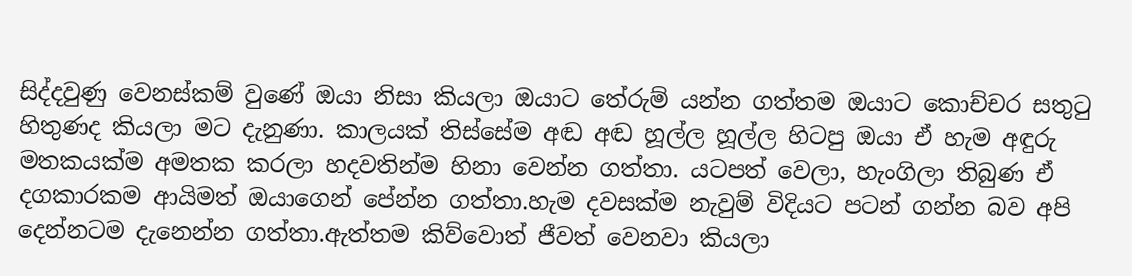සිද්දවුණු වෙනස්කම් වුණේ ඔයා නිසා කියලා ඔයාට තේරුම් යන්න ගත්තම ඔයාට කොච්චර සතුටු හිතුණද කියලා මට දැනුණා. කාලයක් තිස්සේම අඬ අඬ හූල්ල හූල්ල හිටපු ඔයා ඒ හැම අඳුරු මතකයක්ම අමතක කරලා හදවතින්ම හිනා වෙන්න ගත්තා. යටපත් වෙලා, හැංගිලා තිබුණ ඒ දගකාරකම ආයිමත් ඔයාගෙන් පේන්න ගත්තා.හැම දවසක්ම නැවුම් විදියට පටන් ගන්න බව අපි දෙන්නටම දැනෙන්න ගත්තා.ඇත්තම කිව්වොත් ජීවත් වෙනවා කියලා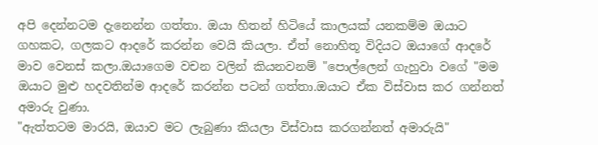අපි දෙන්නටම දැනෙන්න ගත්තා. ඔයා හිතන් හිටියේ කාලයක් යනකම්ම ඔයාට ගහකට, ගලකට ආදරේ කරන්න වෙයි කියලා. ඒත් නොහිතූ විදියට ඔයාගේ ආදරේ මාව වෙනස් කලා.ඔයාගෙම වචන වලින් කියනවනම් "පොල්ලෙන් ගැහුවා වගේ "මම ඔයාට මුළු හදවතින්ම ආදරේ කරන්න පටන් ගත්තා.ඔයාට ඒක විස්වාස කර ගන්නත් අමාරු වුණා.
"ඇත්තටම මාරයි, ඔයාව මට ලැබුණා කියලා විස්වාස කරගන්නත් අමාරුයි"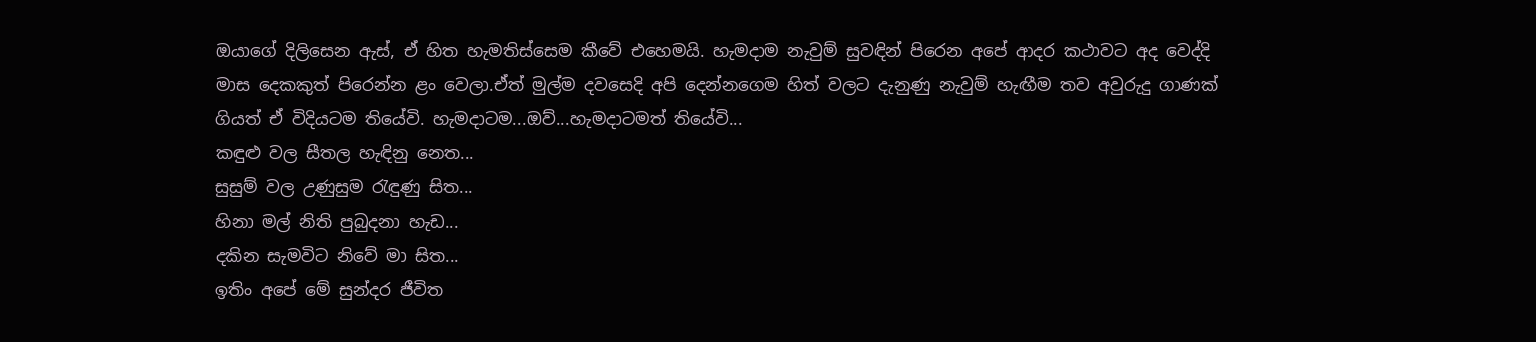ඔයාගේ දිලිසෙන ඇස්, ඒ හිත හැමතිස්සෙම කීවේ එහෙමයි. හැමදාම නැවුම් සුවඳින් පිරෙන අපේ ආදර කථාවට අද වෙද්දි මාස දෙකකුත් පිරෙන්න ළං වෙලා.ඒත් මුල්ම දවසෙදි අපි දෙන්නගෙම හිත් වලට දැනුණු නැවුම් හැඟීම තව අවුරුදු ගාණක් ගියත් ඒ විදියටම තියේවි. හැමදාටම...ඔව්...හැමදාටමත් තියේවි...
කඳුළු වල සීතල හැඳිනු නෙත...
සුසුම් වල උණුසුම රැඳුණු සිත...
හිනා මල් නිති පුබුදනා හැඩ...
දකින සැමවිට නිවේ මා සිත...
ඉතිං අපේ මේ සුන්දර ජීවිත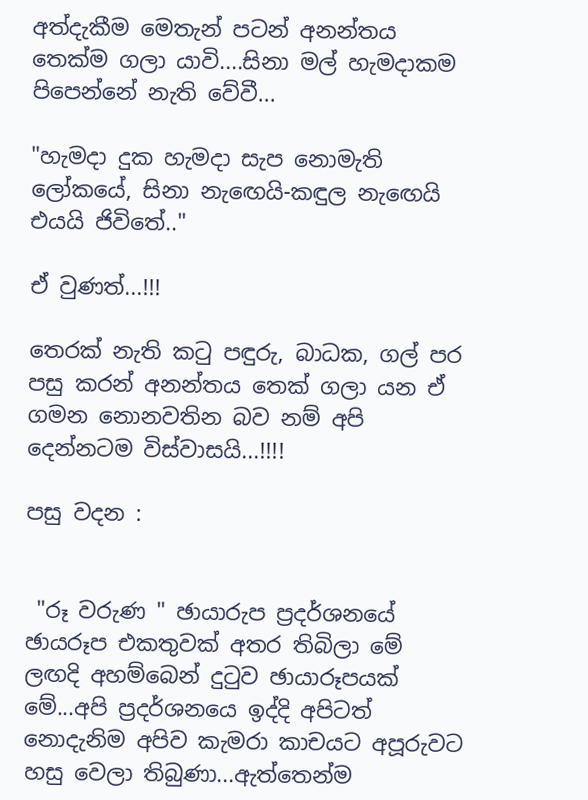අත්දැකීම මෙතැන් පටන් අනන්තය තෙක්ම ගලා යාවි....සිනා මල් හැමදාකම පිපෙන්නේ නැති වේවී...

"හැමදා දුක හැමදා සැප නොමැති ලෝකයේ, සිනා නැඟෙයි-කඳුල නැඟෙයි එයයි ජිවිතේ.."

ඒ වුණත්...!!!

තෙරක් නැති කටු පඳුරු, බාධක, ගල් පර පසු කරන් අනන්තය තෙක් ගලා යන ඒ ගමන නොනවතින බව නම් අපි දෙන්නටම විස්වාසයි...!!!!

පසු වදන :


 "රූ වරුණ " ඡායාරුප ප්‍රදර්ශනයේ ඡායරූප එකතුවක් අතර තිබිලා මේ ලඟදි අහම්බෙන් දුටුව ඡායාරූපයක් මේ...අපි ප්‍රදර්ශනයෙ ඉද්දි අපිටත් නොදැනිම අපිව කැමරා කාචයට අපූරුවට හසු වෙලා තිබුණා...ඇත්තෙන්ම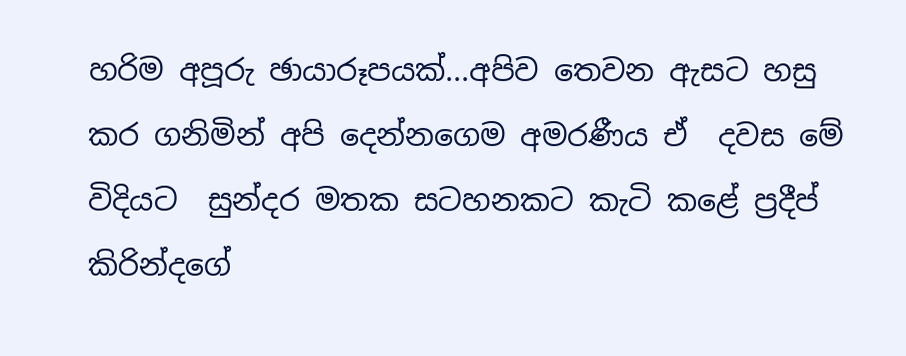හරිම අපූරු ඡායාරූපයක්...අපිව තෙවන ඇසට හසු කර ගනිමින් අපි දෙන්නගෙම අමරණීය ඒ  දවස මේ විදියට  සුන්දර මතක සටහනකට කැටි කළේ ප්‍රදීප් කිරින්දගේ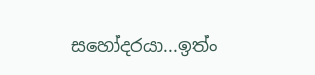සහෝදරයා...ඉත්ං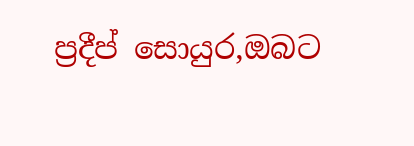ප්‍රදීප් සොයුර,ඔබට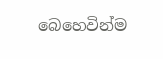බෙහෙවින්ම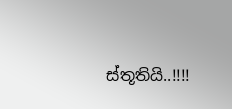ස්තූතියි..!!!!